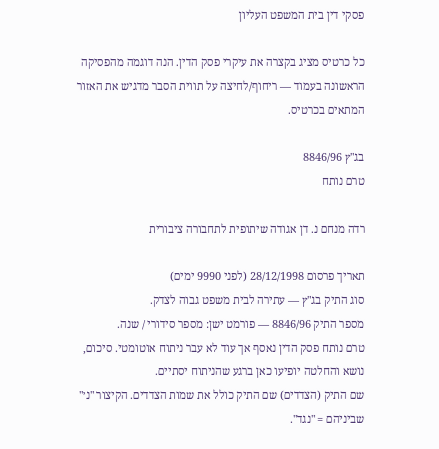פסקי דין בית המשפט העליון

כל כרטיס מציג בקצרה את עיקרי פסק הדין. הנה דוגמה מהפסיקה הראשונה בעמוד — ריחוף/לחיצה על תווית הסבר מדגיש את האזור המתאים בכרטיס.

בג"ץ 8846/96
טרם נותח

רדה מנחם נ. דן אגודה שיתופית לתחבורה ציבורית

תאריך פרסום 28/12/1998 (לפני 9990 ימים)
סוג התיק בג"ץ — עתירה לבית משפט גבוה לצדק.
מספר התיק 8846/96 — פורמט ישן: מספר סידורי / שנה.
טרם נותח פסק הדין נאסף אך עוד לא עבר ניתוח אוטומטי. סיכום, נושא והחלטה יופיעו כאן ברגע שהניתוח יסתיים.
שם התיק (הצדדים) שם התיק כולל את שמות הצדדים. הקיצור "נ׳" שביניהם = "נגד".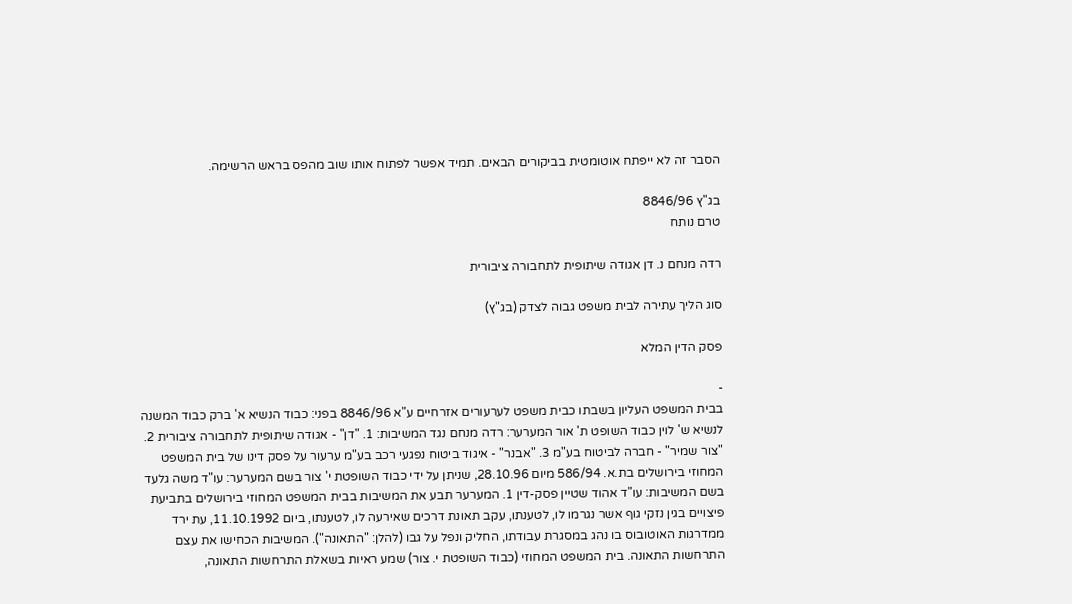הסבר זה לא ייפתח אוטומטית בביקורים הבאים. תמיד אפשר לפתוח אותו שוב מהפס בראש הרשימה.

בג"ץ 8846/96
טרם נותח

רדה מנחם נ. דן אגודה שיתופית לתחבורה ציבורית

סוג הליך עתירה לבית משפט גבוה לצדק (בג"ץ)

פסק הדין המלא

-
בבית המשפט העליון בשבתו כבית משפט לערעורים אזרחיים ע"א 8846/96 בפני: כבוד הנשיא א' ברק כבוד המשנה לנשיא ש' לוין כבוד השופט ת' אור המערער: רדה מנחם נגד המשיבות: 1. "דן" - אגודה שיתופית לתחבורה ציבורית 2. "צור שמיר" - חברה לביטוח בע"מ 3. "אבנר" - איגוד ביטוח נפגעי רכב בע"מ ערעור על פסק דינו של בית המשפט המחוזי בירושלים בת.א. 586/94 מיום 28.10.96, שניתן על ידי כבוד השופטת י' צור בשם המערער: עו"ד משה גלעד בשם המשיבות: עו"ד אהוד שטיין פסק-דין 1. המערער תבע את המשיבות בבית המשפט המחוזי בירושלים בתביעת פיצויים בגין נזקי גוף אשר נגרמו לו, לטענתו, עקב תאונת דרכים שאירעה לו, לטענתו, ביום 11.10.1992, עת ירד ממדרגות האוטובוס בו נהג במסגרת עבודתו, החליק ונפל על גבו (להלן: "התאונה"). המשיבות הכחישו את עצם התרחשות התאונה. בית המשפט המחוזי (כבוד השופטת י. צור) שמע ראיות בשאלת התרחשות התאונה,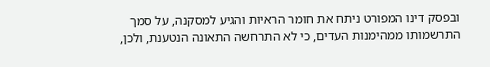ובפסק דינו המפורט ניתח את חומר הראיות והגיע למסקנה, על סמך התרשמותו ממהימנות העדים, כי לא התרחשה התאונה הנטענת, ולכן,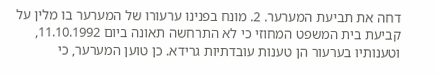דחה את תביעת המערער. 2. מונח בפנינו ערעורו של המערער בו מלין על קביעת בית המשפט המחוזי כי לא התרחשה תאונה ביום 11.10.1992, וטענותיו בערעור הן טענות עובדתיות גרידא. כן טוען המערער, כי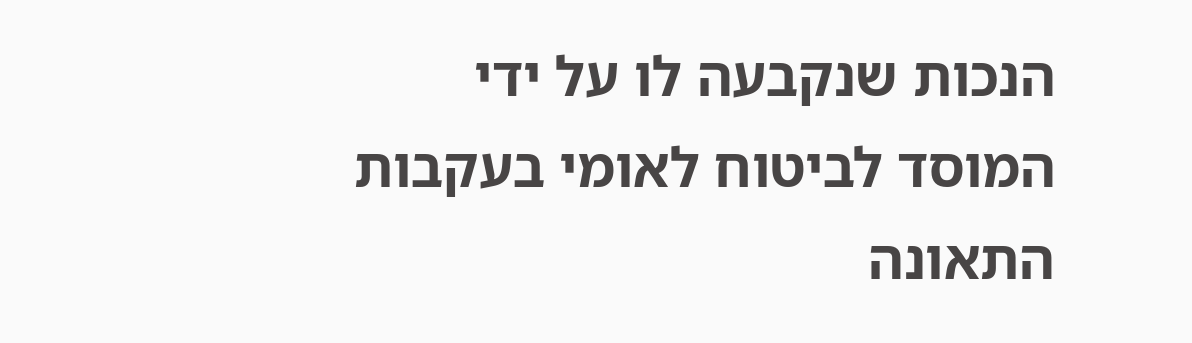הנכות שנקבעה לו על ידי המוסד לביטוח לאומי בעקבות התאונה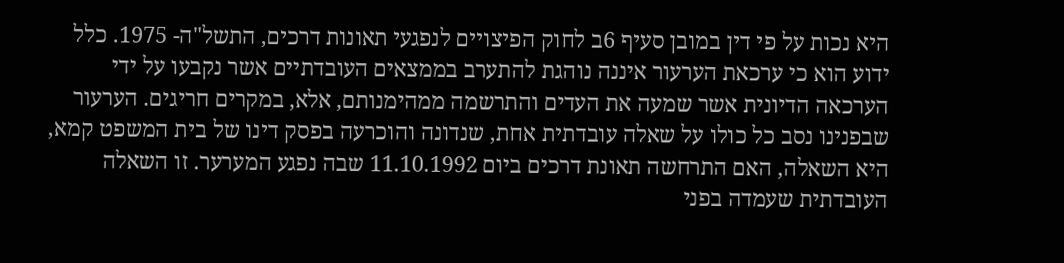היא נכות על פי דין במובן סעיף 6ב לחוק הפיצויים לנפגעי תאונות דרכים, התשל"ה- 1975. כלל ידוע הוא כי ערכאת הערעור איננה נוהגת להתערב בממצאים העובדתיים אשר נקבעו על ידי הערכאה הדיונית אשר שמעה את העדים והתרשמה ממהימנותם, אלא, במקרים חריגים. הערעור שבפנינו נסב כל כולו על שאלה עובדתית אחת, שנדונה והוכרעה בפסק דינו של בית המשפט קמא, היא השאלה, האם התרחשה תאונת דרכים ביום 11.10.1992 שבה נפגע המערער. זו השאלה העובדתית שעמדה בפני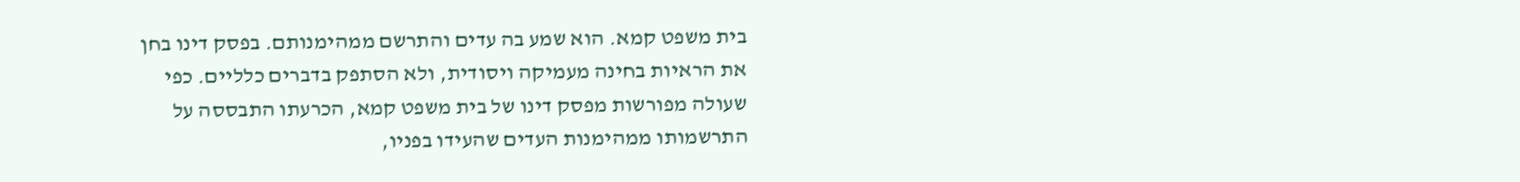בית משפט קמא. הוא שמע בה עדים והתרשם ממהימנותם. בפסק דינו בחן את הראיות בחינה מעמיקה ויסודית, ולא הסתפק בדברים כלליים. כפי שעולה מפורשות מפסק דינו של בית משפט קמא, הכרעתו התבססה על התרשמותו ממהימנות העדים שהעידו בפניו,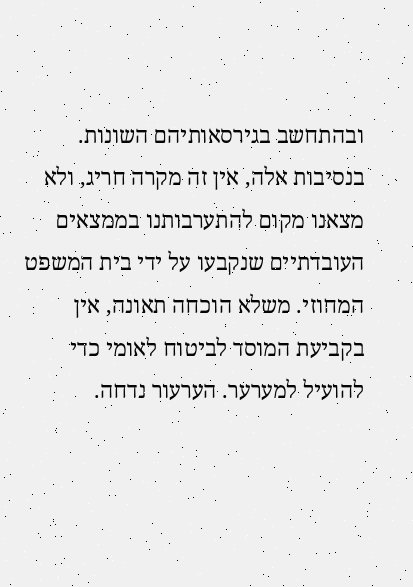ובהתחשב בגירסאותיהם השונות. בנסיבות אלה, אין זה מקרה חריג, ולא מצאנו מקום להתערבותנו בממצאים העובדתיים שנקבעו על ידי בית המשפט המחוזי. משלא הוכחה תאונה, אין בקביעת המוסד לביטוח לאומי כדי להועיל למערער. הערעור נדחה.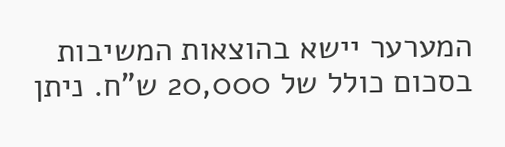המערער יישא בהוצאות המשיבות בסכום כולל של 20,000 ש"ח. ניתן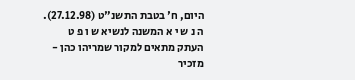היום, ח' בטבת התשנ"ט (27.12.98). ה נ ש י א המשנה לנשיא ש ו פ ט העתק מתאים למקור שמריהו כהן - מזכיר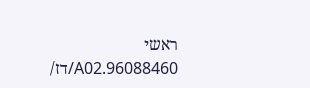ראשי 96088460.A02/דז/